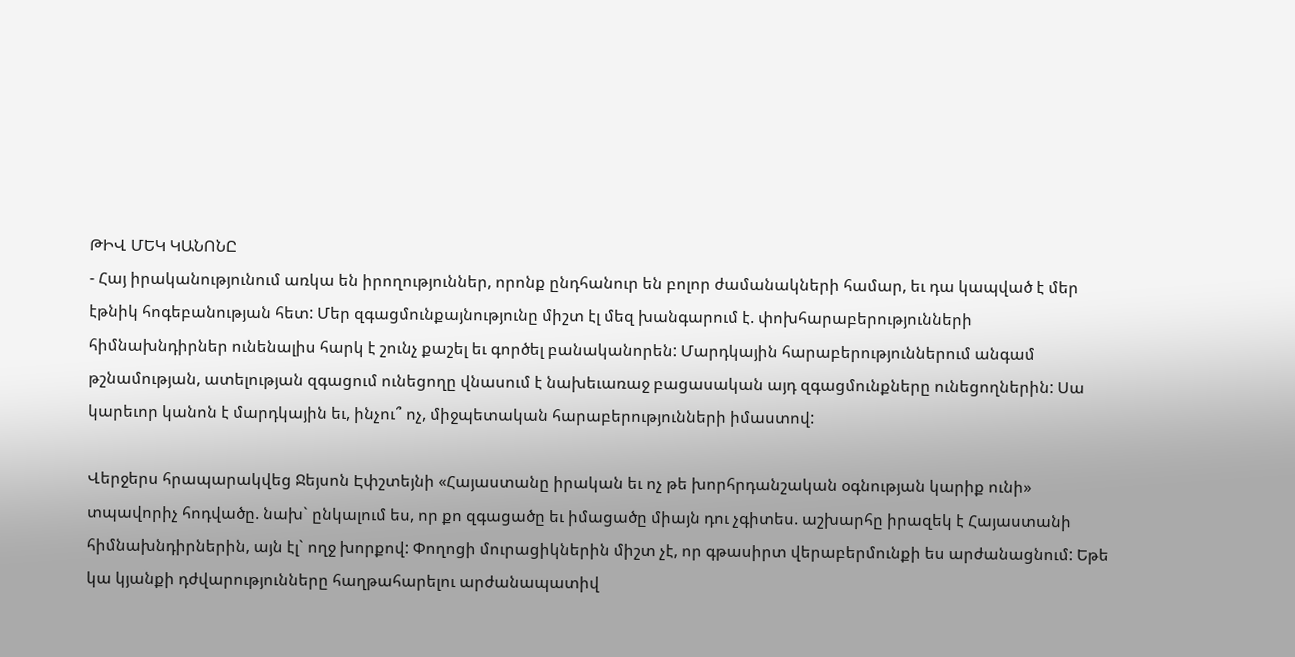ԹԻՎ ՄԵԿ ԿԱՆՈՆԸ
- Հայ իրականությունում առկա են իրողություններ, որոնք ընդհանուր են բոլոր ժամանակների համար, եւ դա կապված է մեր էթնիկ հոգեբանության հետ: Մեր զգացմունքայնությունը միշտ էլ մեզ խանգարում է. փոխհարաբերությունների հիմնախնդիրներ ունենալիս հարկ է շունչ քաշել եւ գործել բանականորեն: Մարդկային հարաբերություններում անգամ թշնամության, ատելության զգացում ունեցողը վնասում է նախեւառաջ բացասական այդ զգացմունքները ունեցողներին: Սա կարեւոր կանոն է մարդկային եւ, ինչու՞ ոչ, միջպետական հարաբերությունների իմաստով:

Վերջերս հրապարակվեց Ջեյսոն Էփշտեյնի «Հայաստանը իրական եւ ոչ թե խորհրդանշական օգնության կարիք ունի» տպավորիչ հոդվածը. նախ` ընկալում ես, որ քո զգացածը եւ իմացածը միայն դու չգիտես. աշխարհը իրազեկ է Հայաստանի հիմնախնդիրներին, այն էլ` ողջ խորքով: Փողոցի մուրացիկներին միշտ չէ, որ գթասիրտ վերաբերմունքի ես արժանացնում: Եթե կա կյանքի դժվարությունները հաղթահարելու արժանապատիվ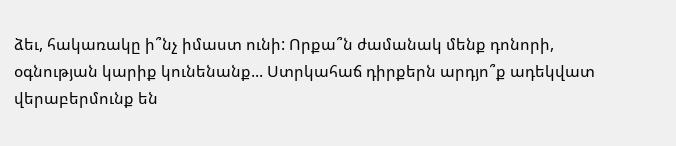ձեւ, հակառակը ի՞նչ իմաստ ունի: Որքա՞ն ժամանակ մենք դոնորի, օգնության կարիք կունենանք... Ստրկահաճ դիրքերն արդյո՞ք ադեկվատ վերաբերմունք են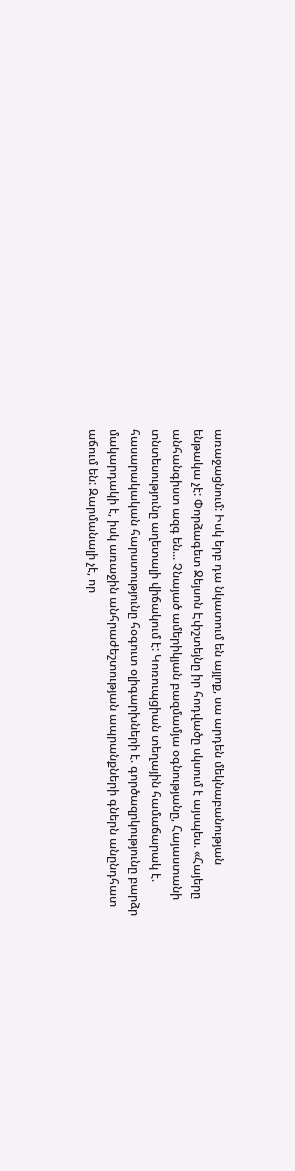առաջացնում: Իսկ երբ դա նկատում են այլոք, սա արդեն մեկնաբանության ենթակա չէ: Փորձագետ Ջեյսոն Էփշտեյնը իր հոդվածը սկսում է այսպես. «Հայերը անհանգիստ ազգ են... Չնայած ամերիկյան բազմամյա օգնությանը, Հայաստանի տնտեսությունը աղետալի վիճակում է: Կոռուպցիան տեղային համաճարակ է. հասարակական հարստությունը հօգուտ օլիգարխների է. գործազրկությունը բարձր մակարդակի է, իսկ առաջին անհրաժեշտության ապրանքների գներն անընդհատ աճում են: Զարմանալի չէ, որ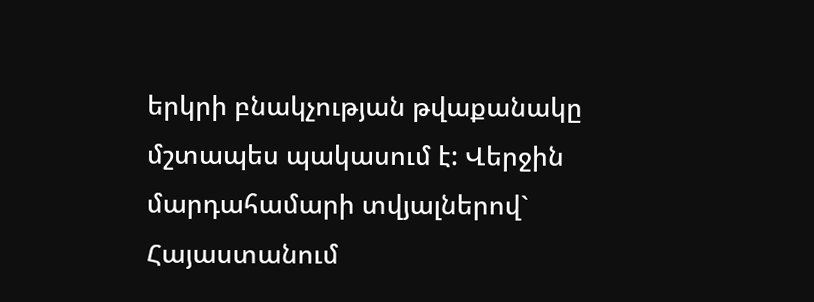երկրի բնակչության թվաքանակը մշտապես պակասում է: Վերջին մարդահամարի տվյալներով` Հայաստանում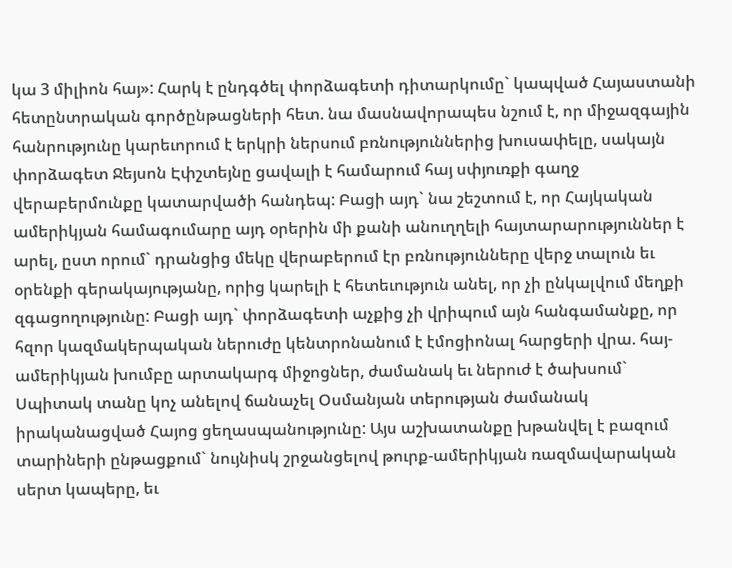կա 3 միլիոն հայ»: Հարկ է ընդգծել փորձագետի դիտարկումը` կապված Հայաստանի հետընտրական գործընթացների հետ. նա մասնավորապես նշում է, որ միջազգային հանրությունը կարեւորում է երկրի ներսում բռնություններից խուսափելը, սակայն փորձագետ Ջեյսոն Էփշտեյնը ցավալի է համարում հայ սփյուռքի գաղջ վերաբերմունքը կատարվածի հանդեպ: Բացի այդ` նա շեշտում է, որ Հայկական ամերիկյան համագումարը այդ օրերին մի քանի անուղղելի հայտարարություններ է արել, ըստ որում` դրանցից մեկը վերաբերում էր բռնությունները վերջ տալուն եւ օրենքի գերակայությանը, որից կարելի է հետեւություն անել, որ չի ընկալվում մեղքի զգացողությունը: Բացի այդ` փորձագետի աչքից չի վրիպում այն հանգամանքը, որ հզոր կազմակերպական ներուժը կենտրոնանում է էմոցիոնալ հարցերի վրա. հայ-ամերիկյան խումբը արտակարգ միջոցներ, ժամանակ եւ ներուժ է ծախսում` Սպիտակ տանը կոչ անելով ճանաչել Օսմանյան տերության ժամանակ իրականացված Հայոց ցեղասպանությունը: Այս աշխատանքը խթանվել է բազում տարիների ընթացքում` նույնիսկ շրջանցելով թուրք-ամերիկյան ռազմավարական սերտ կապերը, եւ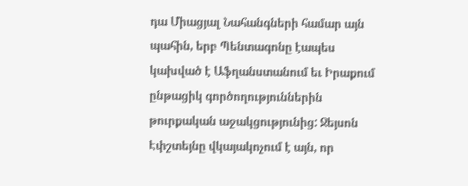դա Միացյալ Նահանգների համար այն պահին, երբ Պենտագոնը էապես կախված է Աֆղանստանում եւ Իրաքում ընթացիկ գործողություններին թուրքական աջակցությունից: Ջեյսոն Էփշտեյնը վկայակոչում է այն, որ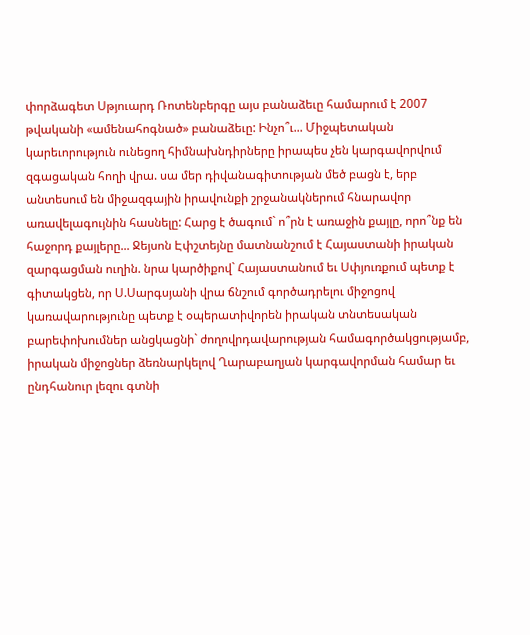փորձագետ Սթյուարդ Ռոտենբերգը այս բանաձեւը համարում է 2007 թվականի «ամենահոգնած» բանաձեւը: Ինչո՞ւ... Միջպետական կարեւորություն ունեցող հիմնախնդիրները իրապես չեն կարգավորվում զգացական հողի վրա. սա մեր դիվանագիտության մեծ բացն է, երբ անտեսում են միջազգային իրավունքի շրջանակներում հնարավոր առավելագույնին հասնելը: Հարց է ծագում` ո՞րն է առաջին քայլը, որո՞նք են հաջորդ քայլերը... Ջեյսոն Էփշտեյնը մատնանշում է Հայաստանի իրական զարգացման ուղին. նրա կարծիքով` Հայաստանում եւ Սփյուռքում պետք է գիտակցեն, որ Ս.Սարգսյանի վրա ճնշում գործադրելու միջոցով կառավարությունը պետք է օպերատիվորեն իրական տնտեսական բարեփոխումներ անցկացնի` ժողովրդավարության համագործակցությամբ, իրական միջոցներ ձեռնարկելով Ղարաբաղյան կարգավորման համար եւ ընդհանուր լեզու գտնի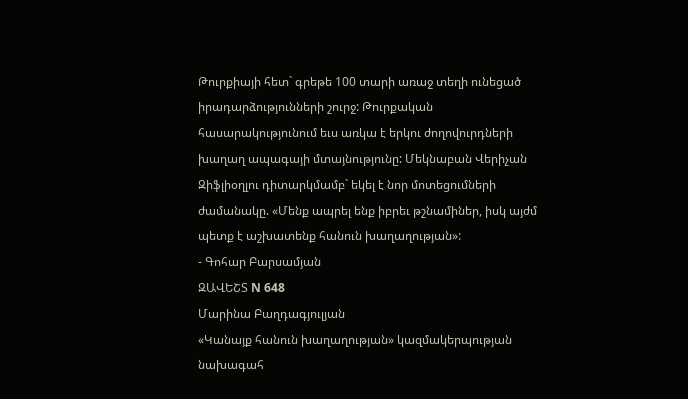Թուրքիայի հետ` գրեթե 100 տարի առաջ տեղի ունեցած իրադարձությունների շուրջ: Թուրքական հասարակությունում եւս առկա է երկու ժողովուրդների խաղաղ ապագայի մտայնությունը: Մեկնաբան Վերիչան Զիֆլիօղլու դիտարկմամբ` եկել է նոր մոտեցումների ժամանակը. «Մենք ապրել ենք իբրեւ թշնամիներ, իսկ այժմ պետք է աշխատենք հանուն խաղաղության»:
- Գոհար Բարսամյան
ԶԱՎԵՇՏ N 648
Մարինա Բաղդագյուլյան
«Կանայք հանուն խաղաղության» կազմակերպության նախագահ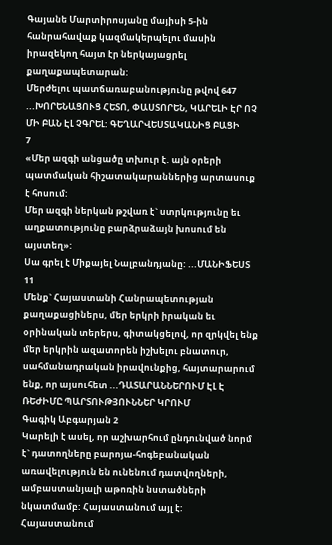Գայանե Մարտիրոսյանը մայիսի 5-ին հանրահավաք կազմակերպելու մասին իրազեկող հայտ էր ներկայացրել քաղաքապետարան:
Մերժելու պատճառաբանությունը թվով 647 ...ԽՈՐԵՆԱՑՈՒՑ ՀԵՏՈ, ՓԱՍՏՈՐԵՆ, ԿԱՐԵԼԻ ԷՐ ՈՉ ՄԻ ԲԱՆ ԷԼ ՉԳՐԵԼ: ԳԵՂԱՐՎԵՍՏԱԿԱՆԻՑ ԲԱՑԻ
7
«Մեր ազգի անցածը տխուր է. այն օրերի պատմական հիշատակարաններից արտասուք է հոսում:
Մեր ազգի ներկան թշվառ է` ստրկությունը եւ աղքատությունը բարձրաձայն խոսում են այստեղ»:
Սա գրել է Միքայել Նալբանդյանը: ...ՄԱՆԻՖԵՍՏ
11
Մենք` Հայաստանի Հանրապետության քաղաքացիներս, մեր երկրի իրական եւ օրինական տերերս, գիտակցելով, որ զրկվել ենք մեր երկրին ազատորեն իշխելու բնատուր, սահմանադրական իրավունքից, հայտարարում ենք, որ այսուհետ ...ԴԱՏԱՐԱՆՆԵՐՈՒՄ ԷԼ Է ՌԵԺԻՄԸ ՊԱՐՏՈՒԹՅՈՒՆՆԵՐ ԿՐՈՒՄ
Գագիկ Աբգարյան 2
Կարելի է ասել, որ աշխարհում ընդունված նորմ է` դատողները բարոյա-հոգեբանական առավելություն են ունենում դատվողների, ամբաստանյալի աթոռին նստածների նկատմամբ: Հայաստանում այլ է:
Հայաստանում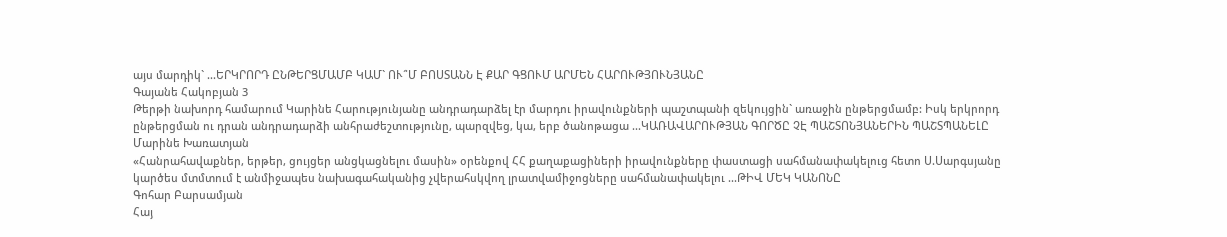այս մարդիկ` ...ԵՐԿՐՈՐԴ ԸՆԹԵՐՑՄԱՄԲ ԿԱՄ` ՈՒ՞Մ ԲՈՍՏԱՆՆ Է ՔԱՐ ԳՑՈՒՄ ԱՐՄԵՆ ՀԱՐՈՒԹՅՈՒՆՅԱՆԸ
Գայանե Հակոբյան 3
Թերթի նախորդ համարում Կարինե Հարությունյանը անդրադարձել էր մարդու իրավունքների պաշտպանի զեկույցին` առաջին ընթերցմամբ: Իսկ երկրորդ ընթերցման ու դրան անդրադարձի անհրաժեշտությունը, պարզվեց, կա, երբ ծանոթացա ...ԿԱՌԱՎԱՐՈՒԹՅԱՆ ԳՈՐԾԸ ՉԷ ՊԱՇՏՈՆՅԱՆԵՐԻՆ ՊԱՇՏՊԱՆԵԼԸ
Մարինե Խառատյան
«Հանրահավաքներ, երթեր, ցույցեր անցկացնելու մասին» օրենքով ՀՀ քաղաքացիների իրավունքները փաստացի սահմանափակելուց հետո Ս.Սարգսյանը կարծես մտմտում է անմիջապես նախագահականից չվերահսկվող լրատվամիջոցները սահմանափակելու ...ԹԻՎ ՄԵԿ ԿԱՆՈՆԸ
Գոհար Բարսամյան
Հայ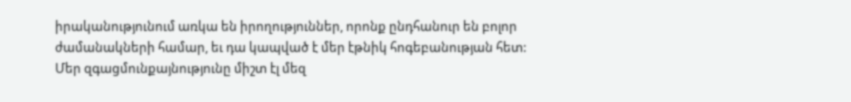իրականությունում առկա են իրողություններ, որոնք ընդհանուր են բոլոր ժամանակների համար, եւ դա կապված է մեր էթնիկ հոգեբանության հետ: Մեր զգացմունքայնությունը միշտ էլ մեզ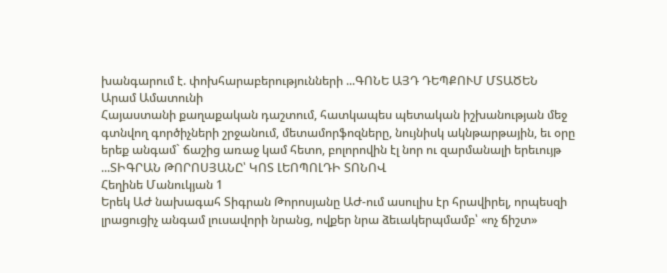խանգարում է. փոխհարաբերությունների ...ԳՈՆԵ ԱՅԴ ԴԵՊՔՈՒՄ ՄՏԱԾԵՆ
Արամ Ամատունի
Հայաստանի քաղաքական դաշտում, հատկապես պետական իշխանության մեջ գտնվող գործիչների շրջանում, մետամորֆոզները, նույնիսկ ակնթարթային, եւ օրը երեք անգամ` ճաշից առաջ կամ հետո, բոլորովին էլ նոր ու զարմանալի երեւույթ ...ՏԻԳՐԱՆ ԹՈՐՈՍՅԱՆԸ՝ ԿՈՏ ԼԵՈՊՈԼԴԻ ՏՈՆՈՎ
Հեղինե Մանուկյան 1
Երեկ ԱԺ նախագահ Տիգրան Թորոսյանը ԱԺ-ում ասուլիս էր հրավիրել, որպեսզի լրացուցիչ անգամ լուսավորի նրանց, ովքեր նրա ձեւակերպմամբ՝ «ոչ ճիշտ»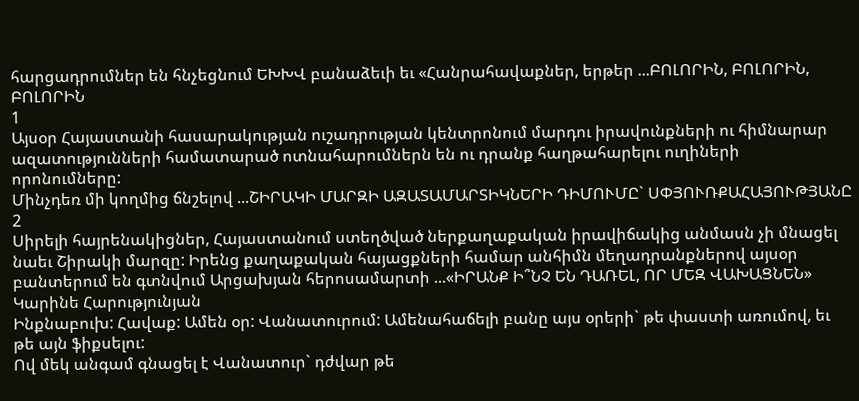հարցադրումներ են հնչեցնում ԵԽԽՎ բանաձեւի եւ «Հանրահավաքներ, երթեր ...ԲՈԼՈՐԻՆ, ԲՈԼՈՐԻՆ, ԲՈԼՈՐԻՆ
1
Այսօր Հայաստանի հասարակության ուշադրության կենտրոնում մարդու իրավունքների ու հիմնարար ազատությունների համատարած ոտնահարումներն են ու դրանք հաղթահարելու ուղիների որոնումները:
Մինչդեռ մի կողմից ճնշելով ...ՇԻՐԱԿԻ ՄԱՐԶԻ ԱԶԱՏԱՄԱՐՏԻԿՆԵՐԻ ԴԻՄՈՒՄԸ` ՍՓՅՈՒՌՔԱՀԱՅՈՒԹՅԱՆԸ
2
Սիրելի հայրենակիցներ, Հայաստանում ստեղծված ներքաղաքական իրավիճակից անմասն չի մնացել նաեւ Շիրակի մարզը: Իրենց քաղաքական հայացքների համար անհիմն մեղադրանքներով այսօր բանտերում են գտնվում Արցախյան հերոսամարտի ...«ԻՐԱՆՔ Ի՞ՆՉ ԵՆ ԴԱՌԵԼ, ՈՐ ՄԵԶ ՎԱԽԱՑՆԵՆ»
Կարինե Հարությունյան
Ինքնաբուխ: Հավաք: Ամեն օր: Վանատուրում: Ամենահաճելի բանը այս օրերի` թե փաստի առումով, եւ թե այն ֆիքսելու:
Ով մեկ անգամ գնացել է Վանատուր` դժվար թե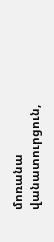մոռանա վանատուրցուն,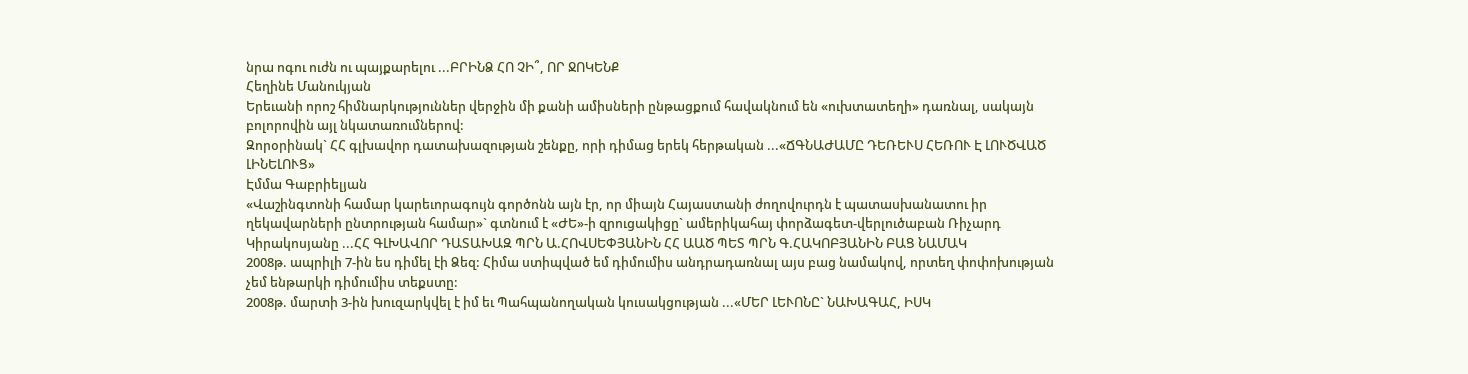նրա ոգու ուժն ու պայքարելու ...ԲՐԻՆՁ ՀՈ ՉԻ՞, ՈՐ ՋՈԿԵՆՔ
Հեղինե Մանուկյան
Երեւանի որոշ հիմնարկություններ վերջին մի քանի ամիսների ընթացքում հավակնում են «ուխտատեղի» դառնալ, սակայն բոլորովին այլ նկատառումներով:
Զորօրինակ` ՀՀ գլխավոր դատախազության շենքը, որի դիմաց երեկ հերթական ...«ՃԳՆԱԺԱՄԸ ԴԵՌԵՒՍ ՀԵՌՈՒ Է ԼՈՒԾՎԱԾ ԼԻՆԵԼՈՒՑ»
Էմմա Գաբրիելյան
«Վաշինգտոնի համար կարեւորագույն գործոնն այն էր, որ միայն Հայաստանի ժողովուրդն է պատասխանատու իր ղեկավարների ընտրության համար»` գտնում է «ԺԵ»-ի զրուցակիցը` ամերիկահայ փորձագետ-վերլուծաբան Ռիչարդ Կիրակոսյանը ...ՀՀ ԳԼԽԱՎՈՐ ԴԱՏԱԽԱԶ ՊՐՆ Ա.ՀՈՎՍԵՓՅԱՆԻՆ ՀՀ ԱԱԾ ՊԵՏ ՊՐՆ Գ.ՀԱԿՈԲՅԱՆԻՆ ԲԱՑ ՆԱՄԱԿ
2008թ. ապրիլի 7-ին ես դիմել էի Ձեզ: Հիմա ստիպված եմ դիմումիս անդրադառնալ այս բաց նամակով, որտեղ փոփոխության չեմ ենթարկի դիմումիս տեքստը:
2008թ. մարտի 3-ին խուզարկվել է իմ եւ Պահպանողական կուսակցության ...«ՄԵՐ ԼԵՒՈՆԸ` ՆԱԽԱԳԱՀ, ԻՍԿ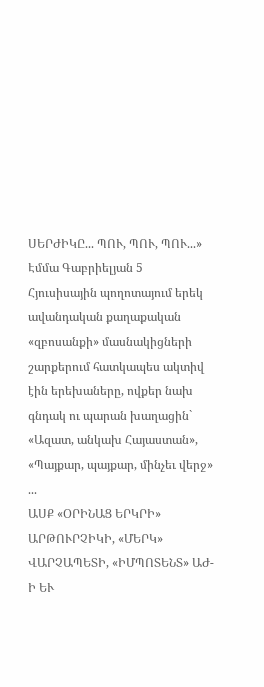ՍԵՐԺԻԿԸ... ՊՈՒ, ՊՈՒ, ՊՈՒ...»
Էմմա Գաբրիելյան 5
Հյուսիսային պողոտայում երեկ ավանդական քաղաքական «զբոսանքի» մասնակիցների շարքերում հատկապես ակտիվ էին երեխաները, ովքեր նախ գնդակ ու պարան խաղացին` «Ազատ, անկախ Հայաստան», «Պայքար, պայքար, մինչեւ վերջ» ...
ԱՍՔ «ՕՐԻՆԱՑ ԵՐԿՐԻ» ԱՐԹՈՒՐՉԻԿԻ, «ՄԵՐԿ» ՎԱՐՉԱՊԵՏԻ, «ԻՄՊՈՏԵՆՏ» ԱԺ-Ի ԵՒ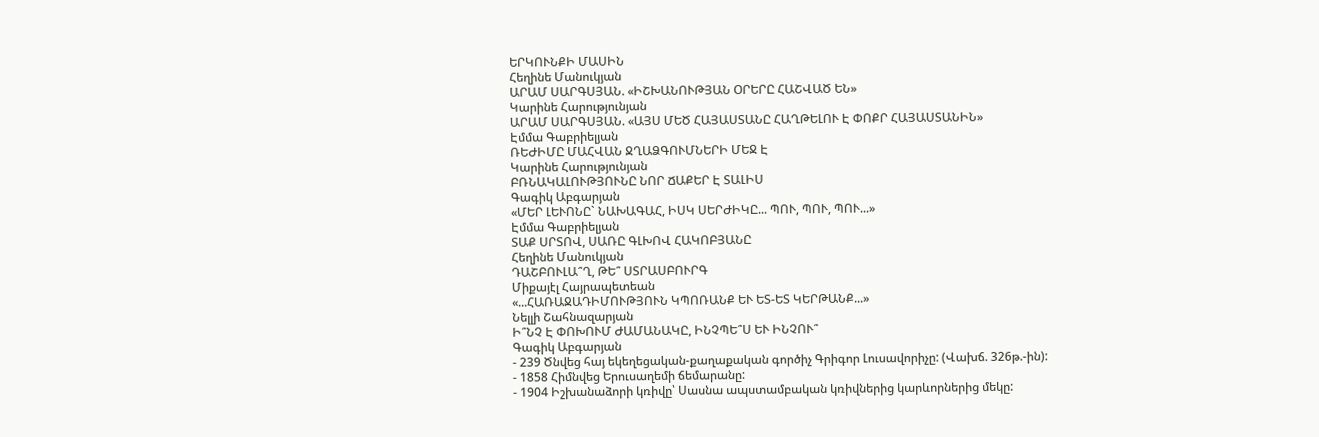ԵՐԿՈՒՆՔԻ ՄԱՍԻՆ
Հեղինե Մանուկյան
ԱՐԱՄ ՍԱՐԳՍՅԱՆ. «ԻՇԽԱՆՈՒԹՅԱՆ ՕՐԵՐԸ ՀԱՇՎԱԾ ԵՆ»
Կարինե Հարությունյան
ԱՐԱՄ ՍԱՐԳՍՅԱՆ. «ԱՅՍ ՄԵԾ ՀԱՅԱՍՏԱՆԸ ՀԱՂԹԵԼՈՒ Է ՓՈՔՐ ՀԱՅԱՍՏԱՆԻՆ»
Էմմա Գաբրիելյան
ՌԵԺԻՄԸ ՄԱՀՎԱՆ ՋՂԱՁԳՈՒՄՆԵՐԻ ՄԵՋ Է
Կարինե Հարությունյան
ԲՌՆԱԿԱԼՈՒԹՅՈՒՆԸ ՆՈՐ ՃԱՔԵՐ Է ՏԱԼԻՍ
Գագիկ Աբգարյան
«ՄԵՐ ԼԵՒՈՆԸ` ՆԱԽԱԳԱՀ, ԻՍԿ ՍԵՐԺԻԿԸ... ՊՈՒ, ՊՈՒ, ՊՈՒ...»
Էմմա Գաբրիելյան
ՏԱՔ ՍՐՏՈՎ, ՍԱՌԸ ԳԼԽՈՎ ՀԱԿՈԲՅԱՆԸ
Հեղինե Մանուկյան
ԴԱՇԲՈՒԼԱ՞Ղ, ԹԵ՞ ՍՏՐԱՍԲՈՒՐԳ
Միքայէլ Հայրապետեան
«...ՀԱՌԱՋԱԴԻՄՈՒԹՅՈՒՆ ԿՊՈՌԱՆՔ ԵՒ ԵՏ-ԵՏ ԿԵՐԹԱՆՔ...»
Նելլի Շահնազարյան
Ի՞ՆՉ Է ՓՈԽՈՒՄ ԺԱՄԱՆԱԿԸ, ԻՆՉՊԵ՞Ս ԵՒ ԻՆՉՈՒ՞
Գագիկ Աբգարյան
- 239 Ծնվեց հայ եկեղեցական-քաղաքական գործիչ Գրիգոր Լուսավորիչը: (Վախճ. 326թ.-ին):
- 1858 Հիմնվեց Երուսաղեմի ճեմարանը:
- 1904 Իշխանաձորի կռիվը՝ Սասնա ապստամբական կռիվներից կարևորներից մեկը: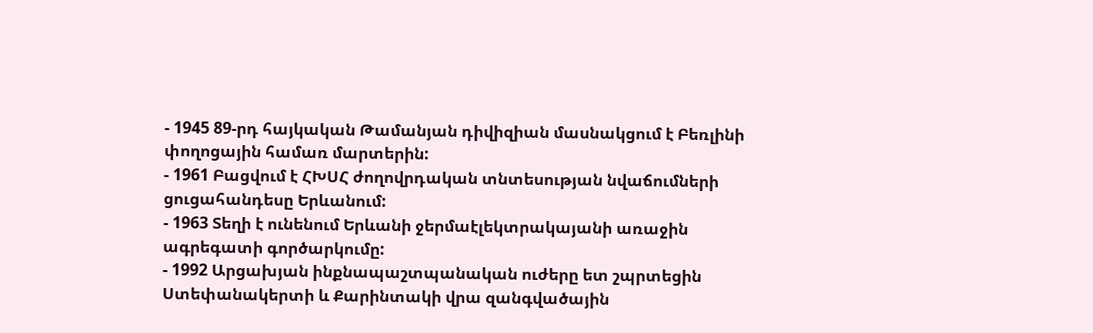- 1945 89-րդ հայկական Թամանյան դիվիզիան մասնակցում է Բեռլինի փողոցային համառ մարտերին:
- 1961 Բացվում է ՀԽՍՀ ժողովրդական տնտեսության նվաճումների ցուցահանդեսը Երևանում:
- 1963 Տեղի է ունենում Երևանի ջերմաէլեկտրակայանի առաջին ագրեգատի գործարկումը:
- 1992 Արցախյան ինքնապաշտպանական ուժերը ետ շպրտեցին Ստեփանակերտի և Քարինտակի վրա զանգվածային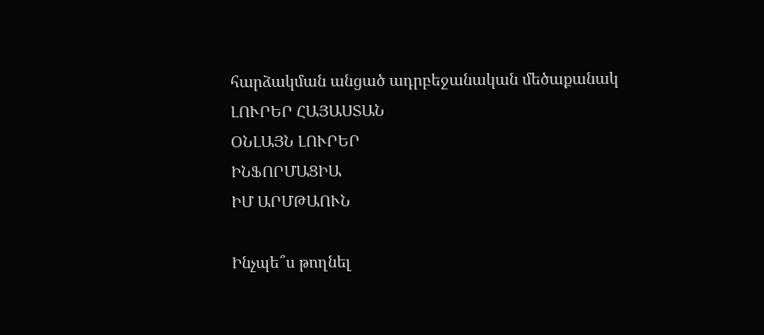հարձակման անցած ադրբեջանական մեծաքանակ
ԼՈՒՐԵՐ ՀԱՅԱՍՏԱՆ
ՕՆԼԱՅՆ ԼՈՒՐԵՐ
ԻՆՖՈՐՄԱՑԻԱ
ԻՄ ԱՐՄԹԱՈՒՆ

Ինչպե՞ս թողնել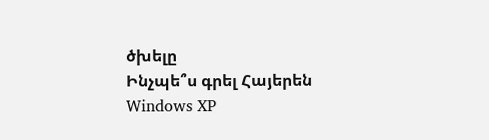ծխելը
Ինչպե՞ս գրել Հայերեն Windows XP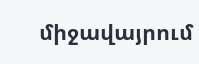միջավայրում